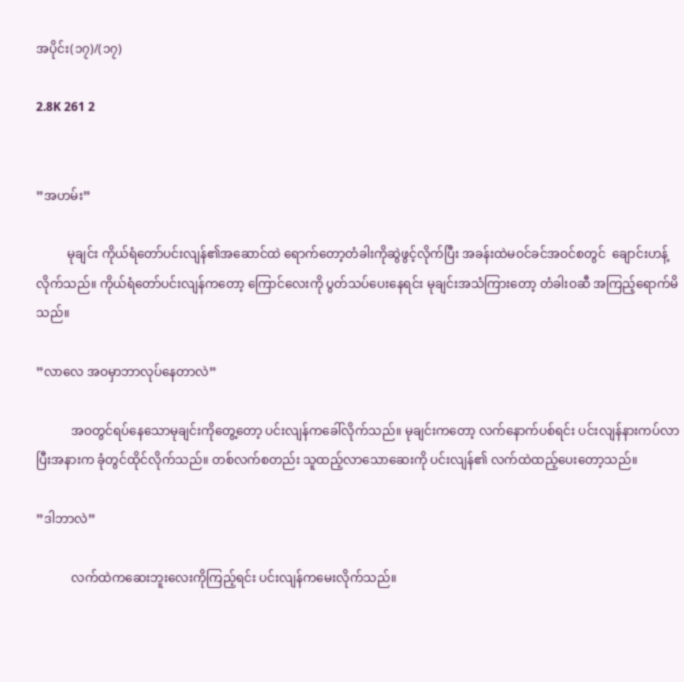အပိုင်း(၁၇)/(၁၇)

2.8K 261 2


”အဟမ်း”

          မုချင်း ကိုယ်ရံတော်ပင်းလျန်၏အဆောင်ထဲ ရောက်တော့တံခါးကိုဆွဲဖွင့်လိုက်ပြီး အခန်းထဲမဝင်ခင်အဝင်စတွင်  ချောင်းဟန့်လိုက်သည်။ ကိုယ်ရံတော်ပင်းလျန်ကတော့ ကြောင်လေးကို ပွတ်သပ်ပေးနေရင်း မုချင်းအသံကြားတော့ တံခါးဝဆီ အကြည့်ရောက်မိသည်။

”လာလေ အဝမှာဘာလုပ်နေတာလဲ”

           အဝတွင်ရပ်နေသောမုချင်းကိုတွေ့တော့ ပင်းလျန်ကခေါ်လိုက်သည်။ မုချင်းကတော့ လက်နောက်ပစ်ရင်း ပင်းလျန်နားကပ်လာပြီးအနားက ခုံတွင်ထိုင်လိုက်သည်။ တစ်လက်စတည်း သူထည့်လာသောဆေးကို ပင်းလျန်၏ လက်ထဲထည့်ပေးတော့သည်။

”ဒါဘာလဲ”

           လက်ထဲကဆေးဘူးလေးကိုကြည့်ရင်း ပင်းလျန်ကမေးလိုက်သည်။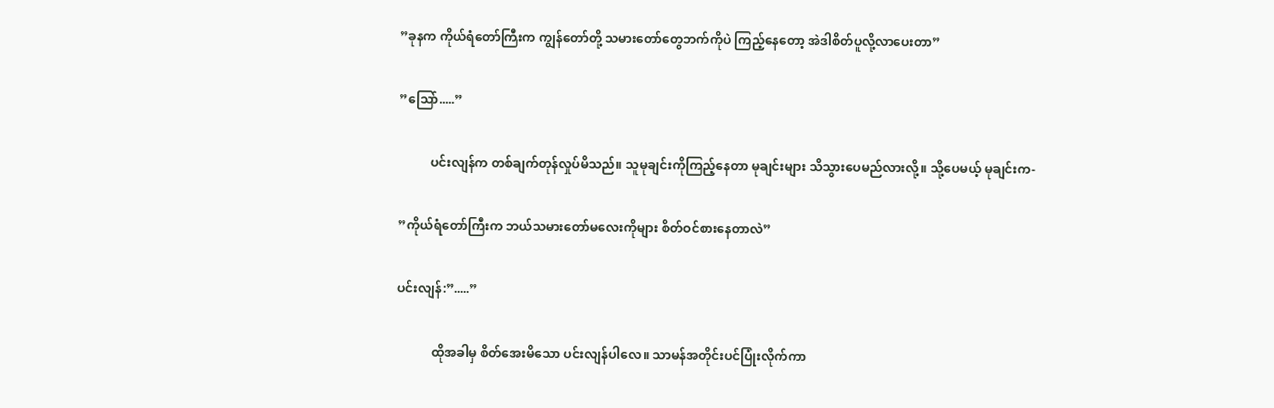”ခုနက ကိုယ်ရံတော်ကြီးက ကျွန်တော်တို့ သမားတော်တွေဘက်ကိုပဲ ကြည့်နေတော့ အဲဒါစိတ်ပူလို့လာပေးတာ”

”သြော်.....”

          ပင်းလျန်က တစ်ချက်တုန်လှုပ်မိသည်။ သူမုချင်းကိုကြည့်နေတာ မုချင်းများ သိသွားပေမည်လားလို့။ သို့ပေမယ့် မုချင်းက-

”ကိုယ်ရံတော်ကြီးက ဘယ်သမားတော်မလေးကိုများ စိတ်ဝင်စားနေတာလဲ”

ပင်းလျန်:”.....”

           ထိုအခါမှ စိတ်အေးမိသော ပင်းလျန်ပါလေ။ သာမန်အတိုင်းပင်ပြုံးလိုက်ကာ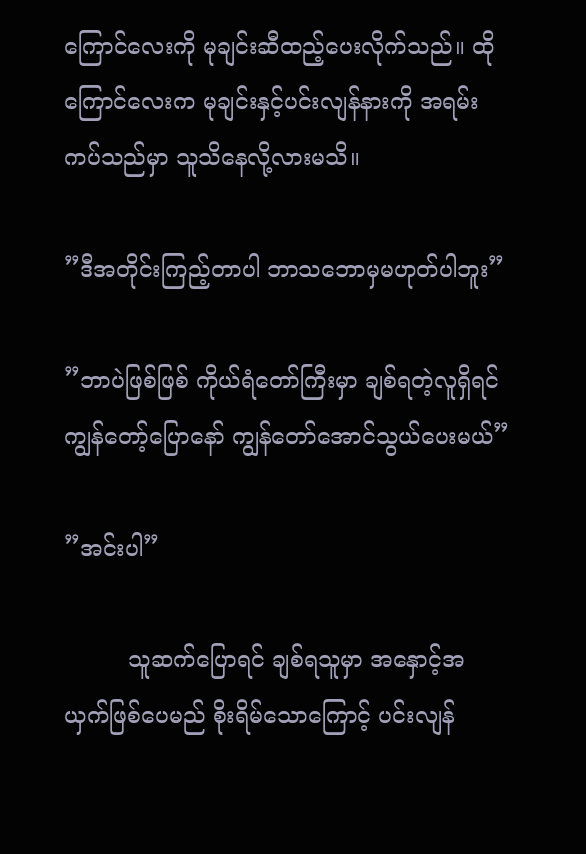ကြောင်လေးကို မုချင်းဆီထည့်ပေးလိုက်သည်။ ထိုကြောင်လေးက မုချင်းနှင့်ပင်းလျန်နားကို အရမ်းကပ်သည်မှာ သူသိနေလို့လားမသိ။

”ဒီအတိုင်းကြည့်တာပါ ဘာသဘောမှမဟုတ်ပါဘူး”

”ဘာပဲဖြစ်ဖြစ် ကိုယ်ရံတော်ကြီးမှာ ချစ်ရတဲ့လူရှိရင် ကျွန်တော့်ပြောနော် ကျွန်တော်အောင်သွယ်ပေးမယ်”

”အင်းပါ”

         သူဆက်ပြောရင် ချစ်ရသူမှာ အနှောင့်အယှက်ဖြစ်ပေမည် စိုးရိမ်သောကြောင့် ပင်းလျန်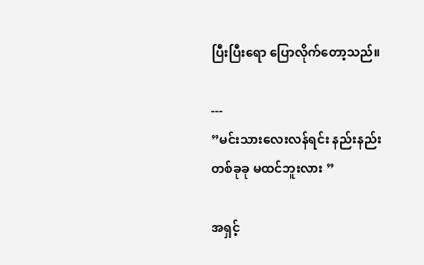ပြီးပြီးရော ပြောလိုက်တော့သည်။

---
”မင်းသားလေးလန်ရင်း နည်းနည်းတစ်ခုခု မထင်ဘူးလား ”

အရှင့်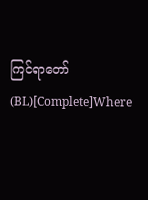ကြင်ရာတော်(BL)[Complete]Where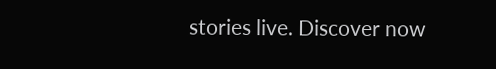stories live. Discover now